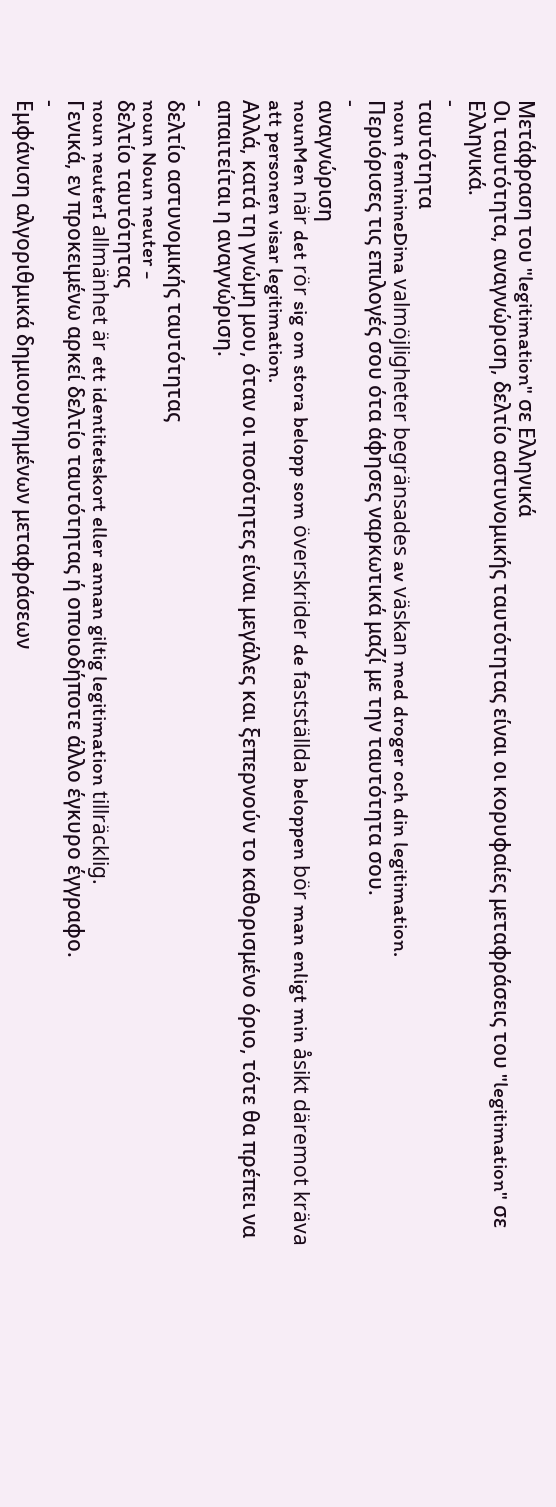Μετάφραση του "legitimation" σε Ελληνικά
Οι ταυτότητα, αναγνώριση, δελτίο αστυνομικής ταυτότητας είναι οι κορυφαίες μεταφράσεις του "legitimation" σε Ελληνικά.
-
ταυτότητα
noun feminineDina valmöjligheter begränsades av väskan med droger och din legitimation.
Περιόρισες τις επιλογές σου ότα άφησες ναρκωτικά μαζί με την ταυτότητα σου.
-
αναγνώριση
nounMen när det rör sig om stora belopp som överskrider de fastställda beloppen bör man enligt min åsikt däremot kräva att personen visar legitimation.
Αλλά, κατά τη γνώμη μου, όταν οι ποσότητες είναι μεγάλες και ξεπερνούν το καθορισμένο όριο, τότε θα πρέπει να απαιτείται η αναγνώριση.
-
δελτίο αστυνομικής ταυτότητας
noun Noun neuter -
δελτίο ταυτότητας
noun neuterI allmänhet är ett identitetskort eller annan giltig legitimation tillräcklig.
Γενικά, εν προκειμένω αρκεί δελτίο ταυτότητας ή οποιοδήποτε άλλο έγκυρο έγγραφο.
-
Εμφάνιση αλγοριθμικά δημιουργημένων μεταφράσεων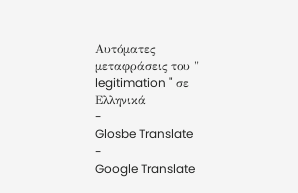Αυτόματες μεταφράσεις του " legitimation " σε Ελληνικά
-
Glosbe Translate
-
Google Translate